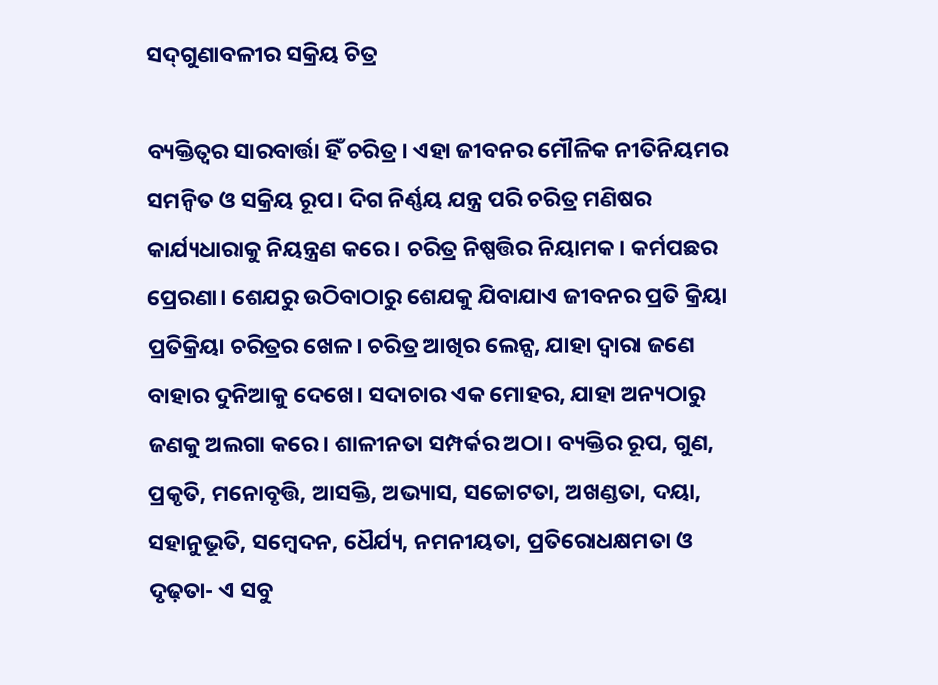ସଦ୍‌ଗୁଣାବଳୀର ସକ୍ରିୟ ଚିତ୍ର

ବ୍ୟକ୍ତିତ୍ୱର ସାରବାର୍ତ୍ତା ହିଁ ଚରିତ୍ର। ଏହା ଜୀବନର ମୌଳିକ ନୀତିନିୟମର ସମନ୍ବିତ ଓ ସକ୍ରିୟ ରୂପ। ଦିଗ ନିର୍ଣ୍ଣୟ ଯନ୍ତ୍ର ପରି ଚରିତ୍ର ମଣିଷର କାର୍ଯ୍ୟଧାରାକୁ ନିୟନ୍ତ୍ରଣ କରେ। ଚରିତ୍ର ନିଷ୍ପତ୍ତିର ନିୟାମକ। କର୍ମପଛର ପ୍ରେରଣା। ଶେଯରୁ ଉଠିବାଠାରୁ ଶେଯକୁ ଯିବାଯାଏ ଜୀବନର ପ୍ରତି କ୍ରିୟା ପ୍ରତିକ୍ରିୟା ଚରିତ୍ରର ଖେଳ। ଚରିତ୍ର ଆଖିର ଲେନ୍ସ, ଯାହା ଦ୍ୱାରା ଜଣେ ବାହାର ଦୁନିଆକୁ ଦେଖେ। ସଦାଚାର ଏକ ମୋହର, ଯାହା ଅନ୍ୟଠାରୁ ଜଣକୁ ଅଲଗା କରେ। ଶାଳୀନତା ସମ୍ପର୍କର ଅଠା। ବ୍ୟକ୍ତିର ରୂପ, ଗୁଣ, ପ୍ରକୃତି, ମନୋବୃତ୍ତି, ଆସକ୍ତି, ଅଭ୍ୟାସ, ସଚ୍ଚୋଟତା, ଅଖଣ୍ଡତା, ଦୟା, ସହାନୁଭୂତି, ସମ୍ବେଦନ, ଧୈର୍ଯ୍ୟ, ନମନୀୟତା, ପ୍ରତିରୋଧକ୍ଷମତା ଓ ଦୃଢ଼ତା- ଏ ସବୁ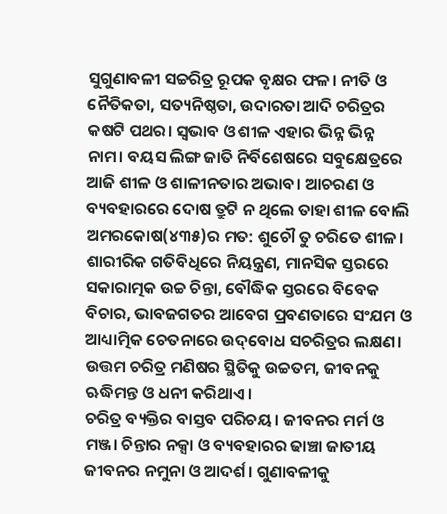ସୁଗୁଣାବଳୀ ସଚ୍ଚରିତ୍ର ରୂପକ ବୃକ୍ଷର ଫଳ। ନୀତି ଓ ନୈତିକତା, ସତ୍ୟନିଷ୍ଠତା, ଉଦାରତା ଆଦି ଚରିତ୍ରର କଷଟି ପଥର। ସ୍ବଭାବ ଓ ଶୀଳ ଏହାର ଭିନ୍ନ ଭିନ୍ନ ନାମ। ବୟସ ଲିଙ୍ଗ ଜାତି ନିର୍ବିଶେଷରେ ସବୁକ୍ଷେତ୍ରରେ ଆଜି ଶୀଳ ଓ ଶାଳୀନତାର ଅଭାବ। ଆଚରଣ ଓ ବ୍ୟବହାରରେ ଦୋଷ ତ୍ରୁଟି ନ ଥିଲେ ତାହା ଶୀଳ ବୋଲି ଅମରକୋଷ(୪୩୫)ର ମତ: ଶୁଚୌ ତୁ ଚରିତେ ଶୀଳ। ଶାରୀରିକ ଗତିବିଧିରେ ନିୟନ୍ତ୍ରଣ, ମାନସିକ ସ୍ତରରେ ସକାରାତ୍ମକ ଉଚ୍ଚ ଚିନ୍ତା, ବୌଦ୍ଧିକ ସ୍ତରରେ ବିବେକ ବିଚାର, ଭାବଜଗତର ଆବେଗ ପ୍ରବଣତାରେ ସଂଯମ ଓ ଆଧ୍ୟାତ୍ମିକ ଚେତନାରେ ଉଦ୍‌ବୋଧ ସଚରିତ୍ରର ଲକ୍ଷଣ। ଉତ୍ତମ ଚରିତ୍ର ମଣିଷର ସ୍ଥିତିକୁ ଉଚ୍ଚତମ, ଜୀବନକୁ ଋଦ୍ଧିମନ୍ତ ଓ ଧନୀ କରିଥାଏ।
ଚରିତ୍ର ବ୍ୟକ୍ତିର ବାସ୍ତବ ପରିଚୟ। ଜୀବନର ମର୍ମ ଓ ମଞ୍ଜ। ଚିନ୍ତାର ନକ୍ସା ଓ ବ୍ୟବହାରର ଢାଞ୍ଚା ଜାତୀୟ ଜୀବନର ନମୁନା ଓ ଆଦର୍ଶ। ଗୁଣାବଳୀକୁ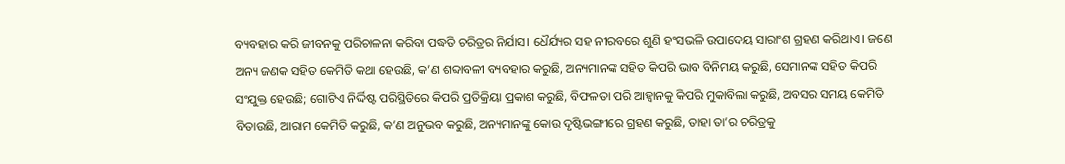ବ୍ୟବହାର କରି ଜୀବନକୁ ପରିଚାଳନା କରିବା ପଦ୍ଧତି ଚରିତ୍ରର ନିର୍ଯାସ। ଧୈର୍ଯ୍ୟର ସହ ନୀରବରେ ଶୁଣି ହଂସଭଳି ଉପାଦେୟ ସାରାଂଶ ଗ୍ରହଣ କରିଥାଏ। ଜଣେ ଅନ୍ୟ ଜଣକ ସହିତ କେମିତି କଥା ହେଉଛି, କ’ଣ ଶବ୍ଦାବଳୀ ବ୍ୟବହାର କରୁଛି, ଅନ୍ୟମାନଙ୍କ ସହିତ କିପରି ଭାବ ବିନିମୟ କରୁଛି, ସେମାନଙ୍କ ସହିତ କିପରି ସଂଯୁକ୍ତ ହେଉଛି; ଗୋଟିଏ ନିର୍ଦ୍ଦିଷ୍ଟ ପରିସ୍ଥିତିରେ କିପରି ପ୍ରତିକ୍ରିୟା ପ୍ରକାଶ କରୁଛି, ବିଫଳତା ପରି ଆହ୍ବାନକୁ କିପରି ମୁକାବିଲା କରୁଛି, ଅବସର ସମୟ କେମିତି ବିତାଉଛି, ଆରାମ କେମିତି କରୁଛି, କ’ଣ ଅନୁଭବ କରୁଛି, ଅନ୍ୟମାନଙ୍କୁ କୋଉ ଦୃଷ୍ଟିଭଙ୍ଗୀରେ ଗ୍ରହଣ କରୁଛି, ତାହା ତା’ର ଚରିତ୍ରକୁ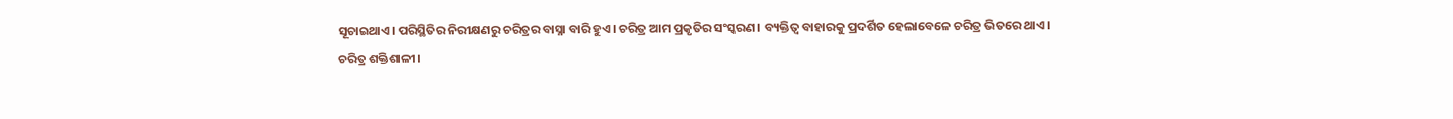ସୂଚାଇଥାଏ। ପରିସ୍ଥିତିର ନିରୀକ୍ଷଣରୁ ଚରିତ୍ରର ବାସ୍ନା ବାରି ହୁଏ। ଚରିତ୍ର ଆମ ପ୍ରକୃତିର ସଂସ୍କରଣ। ବ୍ୟକ୍ତିତ୍ୱ ବାହାରକୁ ପ୍ରଦର୍ଶିତ ହେଲାବେଳେ ଚରିତ୍ର ଭିତରେ ଥାଏ।
ଚରିତ୍ର ଶକ୍ତିଶାଳୀ।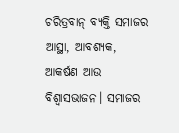ଚରିତ୍ରବାନ୍‌ ବ୍ୟକ୍ତି ସମାଜର ଆସ୍ଥା, ଆବଶ୍ୟକ, ଆକର୍ଷଣ ଆଉ ବିଶ୍ୱାସଭାଜନ। ସମାଜର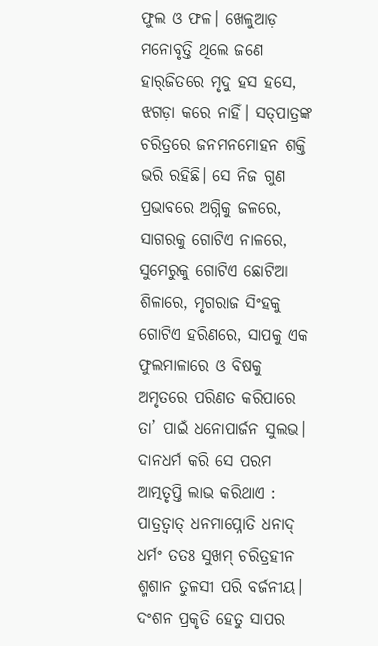ଫୁଲ ଓ ଫଳ। ଖେଳୁଆଡ଼ ମନୋବୃତ୍ତି ଥିଲେ ଜଣେ ହାର୍‌ଜିତରେ ମୃଦୁ ହସ ହସେ, ଝଗଡ଼ା କରେ ନାହିଁ। ସତ୍‌ପାତ୍ରଙ୍କ ଚରିତ୍ରରେ ଜନମନମୋହନ ଶକ୍ତି ଭରି ରହିଛି। ସେ ନିଜ ଗୁଣ ପ୍ରଭାବରେ ଅଗ୍ନିକୁ ଜଳରେ, ସାଗରକୁ ଗୋଟିଏ ନାଳରେ, ସୁମେରୁକୁ ଗୋଟିଏ ଛୋଟିଆ ଶିଳାରେ, ମୃଗରାଜ ସିଂହକୁ ଗୋଟିଏ ହରିଣରେ, ସାପକୁ ଏକ ଫୁଲମାଳାରେ ଓ ବିଷକୁ ଅମୃତରେ ପରିଣତ କରିପାରେ ତା’ ପାଇଁ ଧନୋପାର୍ଜନ ସୁଲଭ। ଦାନଧର୍ମ କରି ସେ ପରମ ଆତ୍ମତୃପ୍ତି ଲାଭ କରିଥାଏ : ପାତ୍ରତ୍ୱାତ୍‌ ଧନମାପ୍ନୋତି ଧନାଦ୍‌ ଧର୍ମଂ ତତଃ ସୁଖମ୍‌ ଚରିତ୍ରହୀନ ଶ୍ମଶାନ ତୁଳସୀ ପରି ବର୍ଜନୀୟ। ଦଂଶନ ପ୍ରକୃତି ହେତୁ ସାପର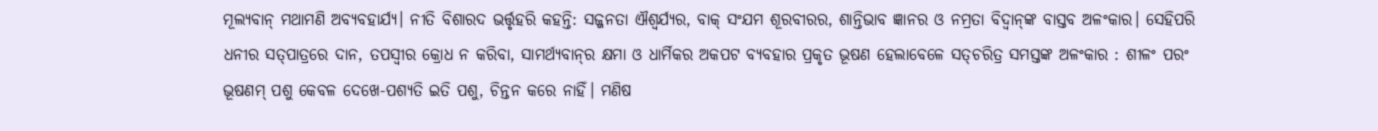ମୂଲ୍ୟବାନ୍‌ ମଥାମଣି ଅବ୍ୟବହାର୍ଯ୍ୟ। ନୀତି ବିଶାରଦ ଭର୍ତ୍ତୃହରି କହନ୍ତି: ସଜ୍ଜନତା ଐଶ୍ୱର୍ଯ୍ୟର, ବାକ୍‌ ସଂଯମ ଶୂରବୀରର, ଶାନ୍ତିଭାବ ଜ୍ଞାନର ଓ ନମ୍ରତା ବିଦ୍ୱାନ୍‌ଙ୍କ ବାସ୍ତବ ଅଳଂକାର। ସେହିପରି ଧନୀର ସତ୍‌ପାତ୍ରରେ ଦାନ, ତପସ୍ବୀର କ୍ରୋଧ ନ କରିବା, ସାମର୍ଥ୍ୟବାନ୍‌ର କ୍ଷମା ଓ ଧାର୍ମିକର ଅକପଟ ବ୍ୟବହାର ପ୍ରକୃତ ଭୂଷଣ ହେଲାବେଳେ ସତ୍‌ଚରିତ୍ର ସମସ୍ତଙ୍କ ଅଳଂକାର : ଶୀଳଂ ପରଂ ଭୂଷଣମ୍‌ ପଶୁ କେବଳ ଦେଖେ-ପଶ୍ୟତି ଇତି ପଶୁ, ଚିନ୍ତନ କରେ ନାହିଁ। ମଣିଷ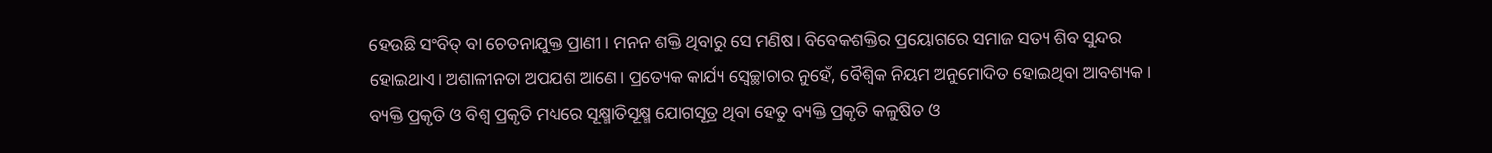ହେଉଛି ସଂବିତ୍‌ ବା ଚେତନାଯୁକ୍ତ ପ୍ରାଣୀ। ମନନ ଶକ୍ତି ଥିବାରୁ ସେ ମଣିଷ। ବିବେକଶକ୍ତିର ପ୍ରୟୋଗରେ ସମାଜ ସତ୍ୟ ଶିବ ସୁନ୍ଦର ହୋଇଥାଏ। ଅଶାଳୀନତା ଅପଯଶ ଆଣେ। ପ୍ରତ୍ୟେକ କାର୍ଯ୍ୟ ସ୍ବେଚ୍ଛାଚାର ନୁହେଁ, ବୈଶ୍ୱିକ ନିୟମ ଅନୁମୋଦିତ ହୋଇଥିବା ଆବଶ୍ୟକ।
ବ୍ୟକ୍ତି ପ୍ରକୃତି ଓ ବିଶ୍ୱ ପ୍ରକୃତି ମଧ୍ୟରେ ସୂକ୍ଷ୍ମାତିସୂକ୍ଷ୍ମ ଯୋଗସୂତ୍ର ଥିବା ହେତୁ ବ୍ୟକ୍ତି ପ୍ରକୃତି କଳୁଷିତ ଓ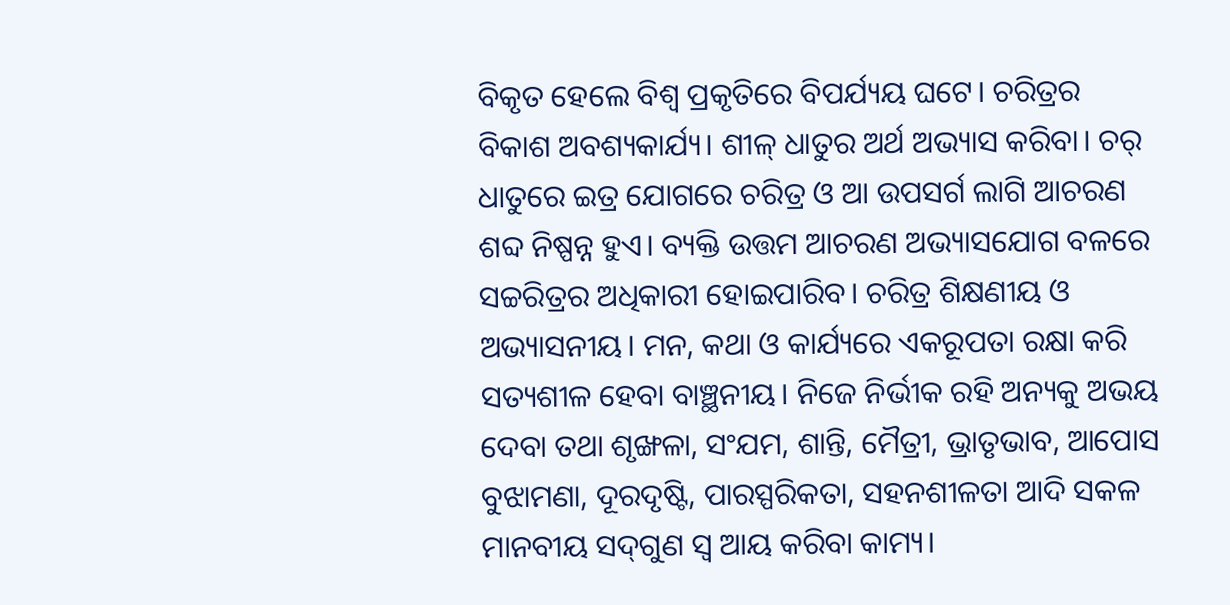ବିକୃତ ହେଲେ ବିଶ୍ୱ ପ୍ରକୃତିରେ ବିପର୍ଯ୍ୟୟ ଘଟେ। ଚରିତ୍ରର ବିକାଶ ଅବଶ୍ୟକାର୍ଯ୍ୟ। ଶୀଳ୍‌ ଧାତୁର ଅର୍ଥ ଅଭ୍ୟାସ କରିବା। ଚର୍‌ ଧାତୁରେ ଇତ୍ର ଯୋଗରେ ଚରିତ୍ର ଓ ଆ ଉପସର୍ଗ ଲାଗି ଆଚରଣ ଶବ୍ଦ ନିଷ୍ପନ୍ନ ହୁଏ। ବ୍ୟକ୍ତି ଉତ୍ତମ ଆଚରଣ ଅଭ୍ୟାସଯୋଗ ବଳରେ ସଚ୍ଚରିତ୍ରର ଅଧିକାରୀ ହୋଇପାରିବ। ଚରିତ୍ର ଶିକ୍ଷଣୀୟ ଓ ଅଭ୍ୟାସନୀୟ। ମନ, କଥା ଓ କାର୍ଯ୍ୟରେ ଏକରୂପତା ରକ୍ଷା କରି ସତ୍ୟଶୀଳ ହେବା ବାଞ୍ଛନୀୟ। ନିଜେ ନିର୍ଭୀକ ରହି ଅନ୍ୟକୁ ଅଭୟ ଦେବା ତଥା ଶୃଙ୍ଖଳା, ସଂଯମ, ଶାନ୍ତି, ମୈତ୍ରୀ, ଭ୍ରାତୃଭାବ, ଆପୋସ ବୁଝାମଣା, ଦୂରଦୃଷ୍ଟି, ପାରସ୍ପରିକତା, ସହନଶୀଳତା ଆଦି ସକଳ ମାନବୀୟ ସଦ୍‌ଗୁଣ ସ୍ବ ଆୟ କରିବା କାମ୍ୟ।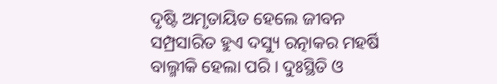ଦୃଷ୍ଟି ଅମୃତାୟିତ ହେଲେ ଜୀବନ ସମ୍ପ୍ରସାରିତ ହୁଏ ଦସ୍ୟୁ ରତ୍ନାକର ମହର୍ଷି ବାଲ୍ମୀକି ହେଲା ପରି। ଦୁଃସ୍ଥିତି ଓ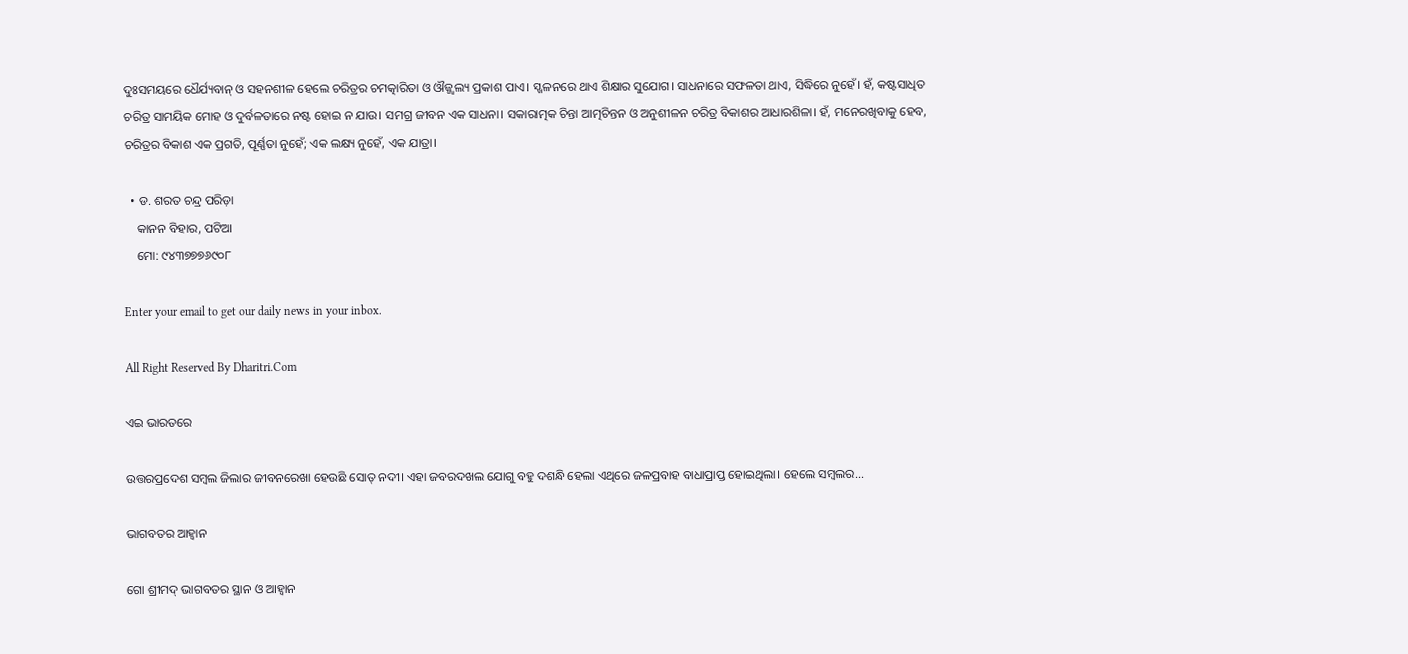ଦୁଃସମୟରେ ଧୈର୍ଯ୍ୟବାନ୍‌ ଓ ସହନଶୀଳ ହେଲେ ଚରିତ୍ରର ଚମତ୍କାରିତା ଓ ଔଜ୍ଜ୍ୱଲ୍ୟ ପ୍ରକାଶ ପାଏ। ସ୍ଖଳନରେ ଥାଏ ଶିକ୍ଷାର ସୁଯୋଗ। ସାଧନାରେ ସଫଳତା ଥାଏ, ସିଦ୍ଧିରେ ନୁହେଁ। ହଁ, କଷ୍ଟସାଧିତ ଚରିତ୍ର ସାମୟିକ ମୋହ ଓ ଦୁର୍ବଳତାରେ ନଷ୍ଟ ହୋଇ ନ ଯାଉ। ସମଗ୍ର ଜୀବନ ଏକ ସାଧନା। ସକାରାତ୍ମକ ଚିନ୍ତା ଆତ୍ମଚିନ୍ତନ ଓ ଅନୁଶୀଳନ ଚରିତ୍ର ବିକାଶର ଆଧାରଶିଳା। ହଁ, ମନେରଖିବାକୁ ହେବ, ଚରିତ୍ରର ବିକାଶ ଏକ ପ୍ରଗତି, ପୂର୍ଣ୍ଣତା ନୁହେଁ; ଏକ ଲକ୍ଷ୍ୟ ନୁହେଁ, ଏକ ଯାତ୍ରା।

  • ଡ. ଶରତ ଚନ୍ଦ୍ର ପରିଡ଼ା
    କାନନ ବିହାର, ପଟିଆ
    ମୋ: ୯୪୩୭୭୭୬୯୦୮

Enter your email to get our daily news in your inbox.

All Right Reserved By Dharitri.Com

ଏଇ ଭାରତରେ

ଉତ୍ତରପ୍ରଦେଶ ସମ୍ବଲ ଜିଲାର ଜୀବନରେଖା ହେଉଛି ସୋତ୍‌ ନଦୀ। ଏହା ଜବରଦଖଲ ଯୋଗୁ ବହୁ ଦଶନ୍ଧି ହେଲା ଏଥିରେ ଜଳପ୍ରବାହ ବାଧାପ୍ରାପ୍ତ ହୋଇଥିଲା। ହେଲେ ସମ୍ବଲର...

ଭାଗବତର ଆହ୍ବାନ

ଗୋ ଶ୍ରୀମଦ୍‌ ଭାଗବତର ସ୍ଥାନ ଓ ଆହ୍ବାନ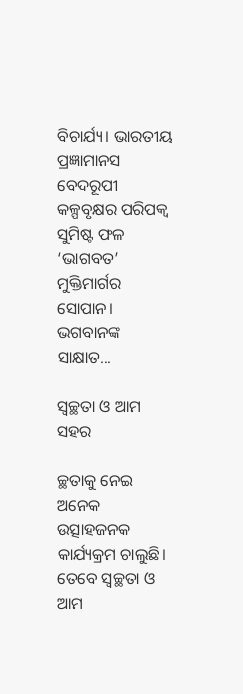ବିଚାର୍ଯ୍ୟ। ଭାରତୀୟ ପ୍ରଜ୍ଞାମାନସ ବେଦରୂପୀ କଳ୍ପବୃକ୍ଷର ପରିପକ୍ୱ ସୁମିଷ୍ଟ ଫଳ ‘ଭାଗବତ’ ମୁକ୍ତିମାର୍ଗର ସୋପାନ। ଭଗବାନଙ୍କ ସାକ୍ଷାତ...

ସ୍ବଚ୍ଛତା ଓ ଆମ ସହର

ଚ୍ଛତାକୁ ନେଇ ଅନେକ ଉତ୍ସାହଜନକ କାର୍ଯ୍ୟକ୍ରମ ଚାଲୁଛି। ତେବେ ସ୍ବଚ୍ଛତା ଓ ଆମ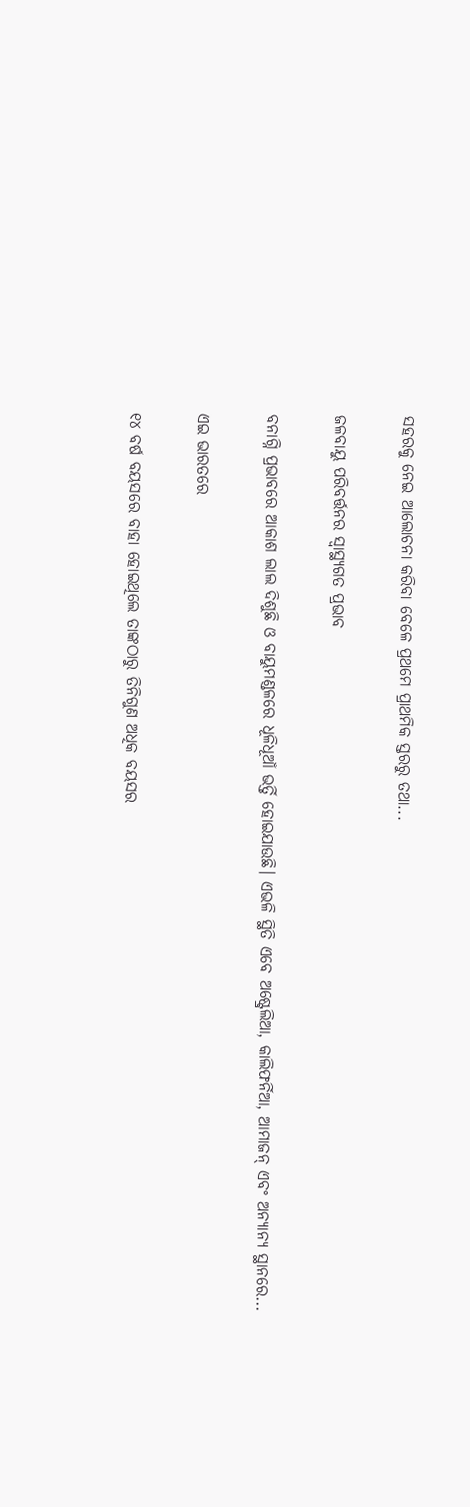ସହରକୁ ନେଇ ଆଲୋଚନା କରିବା ବେଳେ ପ୍ରଥମେ ପ୍ରାଥମିକ ସ୍ତରରୁ ତଥା...

ଜଳବାୟୁ ପରିବର୍ତ୍ତନର ସ୍ବାସ୍ଥ୍ୟଗତ ପ୍ରଭାବ

ବନାଗ୍ନି ପ୍ରଭାବରେ ଆକାଶ ଲାଲ ଦିଶୁଛି ଓ ବାୟୁମଣ୍ଡଳରେ ଧୂଳିଧୂଆଁ ଭର୍ତ୍ତି ହୋଇଯାଉଛି। ଏଭଳି ସ୍ଥିତି ଏବେ ଅଷ୍ଟ୍ରେଲିଆ, କାଲିଫର୍ନିଆ, ଆମାଜନ୍‌ ଏବଂ ଅନ୍ୟାନ୍ୟ ସ୍ଥାନରେ...

ଏଇ ଭାରତରେ

୧୪ ବର୍ଷ ବୟସରେ ବାହା ହୋଇଥିଲେ ତାଙ୍କଠାରୁ ତିନିଗୁଣ ଅଧିକ ବୟସର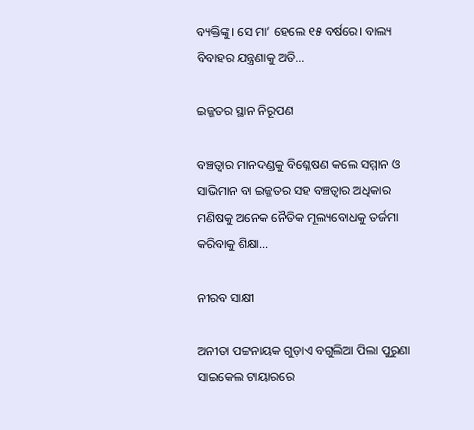ବ୍ୟକ୍ତିଙ୍କୁ। ସେ ମା’ ହେଲେ ୧୫ ବର୍ଷରେ। ବାଲ୍ୟ ବିବାହର ଯନ୍ତ୍ରଣାକୁ ଅତି...

ଇଜ୍ଜତର ସ୍ଥାନ ନିରୂପଣ

ବଞ୍ଚତ୍ବାର ମାନଦଣ୍ଡକୁ ବିଶ୍ଳେଷଣ କଲେ ସମ୍ମାନ ଓ ସାଭିମାନ ବା ଇଜ୍ଜତର ସହ ବଞ୍ଚତ୍ବାର ଅଧିକାର ମଣିଷକୁ ଅନେକ ନୈତିକ ମୂଲ୍ୟବୋଧକୁ ତର୍ଜମା କରିବାକୁ ଶିକ୍ଷା...

ନୀରବ ସାକ୍ଷୀ

ଅନୀତା ପଟ୍ଟନାୟକ ଗୁଡ଼ାଏ ବଗୁଲିଆ ପିଲା ପୁରୁଣା ସାଇକେଲ ଟାୟାରରେ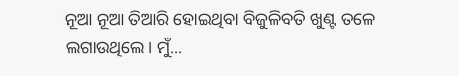ନୂଆ ନୂଆ ତିଆରି ହୋଇଥିବା ବିଜୁଳିବତି ଖୁଣ୍ଟ ତଳେ ଲଗାଉଥିଲେ। ମୁଁ...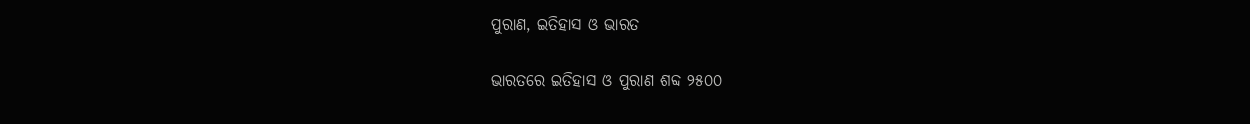ପୁରାଣ, ଇତିହାସ ଓ ଭାରତ

ଭାରତରେ ଇତିହାସ ଓ ପୁରାଣ ଶବ୍ଦ ୨୫୦୦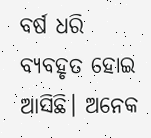ବର୍ଷ ଧରି ବ୍ୟବହୃତ ହୋଇ ଆସିଛି। ଅନେକ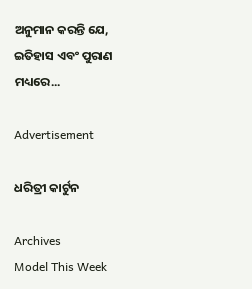ଅନୁମାନ କରନ୍ତି ଯେ, ଇତିହାସ ଏବଂ ପୁରାଣ ମଧ୍ୟରେ...

Advertisement

ଧରିତ୍ରୀ କାର୍ଟୁନ

Archives
Model This Week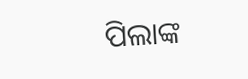ପିଲାଙ୍କ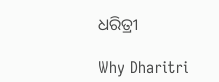ଧରିତ୍ରୀ

Why Dharitri